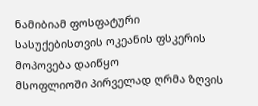ნამიბიამ ფოსფატური სასუქებისთვის ოკეანის ფსკერის მოპოვება დაიწყო
მსოფლიოში პირველად ღრმა ზღვის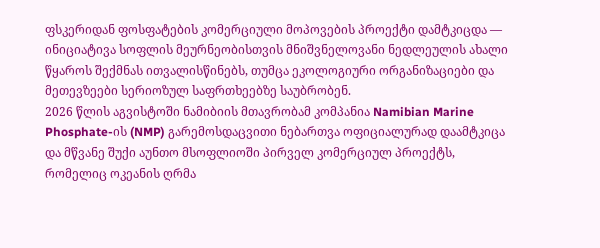ფსკერიდან ფოსფატების კომერციული მოპოვების პროექტი დამტკიცდა — ინიციატივა სოფლის მეურნეობისთვის მნიშვნელოვანი ნედლეულის ახალი წყაროს შექმნას ითვალისწინებს, თუმცა ეკოლოგიური ორგანიზაციები და მეთევზეები სერიოზულ საფრთხეებზე საუბრობენ.
2026 წლის აგვისტოში ნამიბიის მთავრობამ კომპანია Namibian Marine Phosphate-ის (NMP) გარემოსდაცვითი ნებართვა ოფიციალურად დაამტკიცა და მწვანე შუქი აუნთო მსოფლიოში პირველ კომერციულ პროექტს, რომელიც ოკეანის ღრმა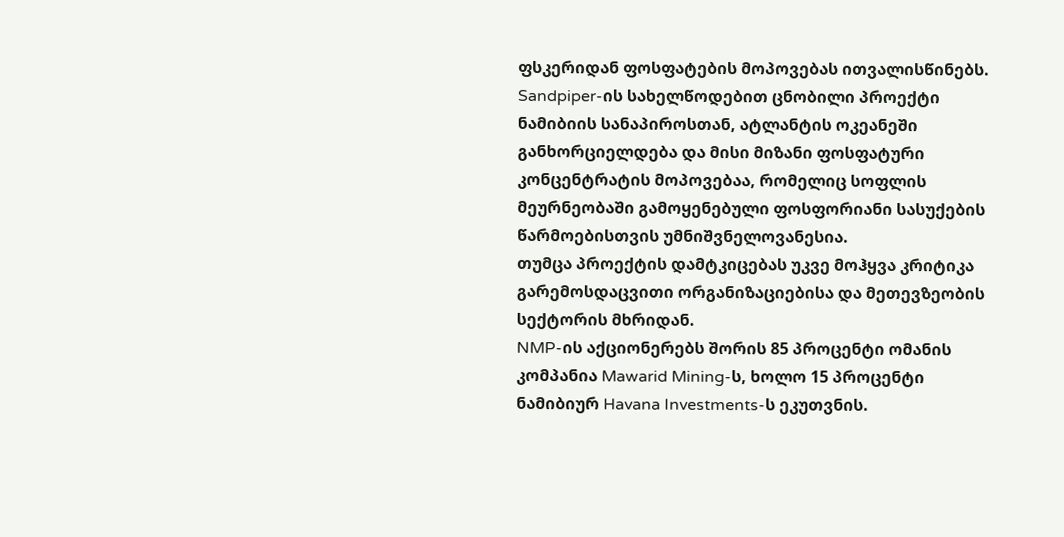ფსკერიდან ფოსფატების მოპოვებას ითვალისწინებს.
Sandpiper-ის სახელწოდებით ცნობილი პროექტი ნამიბიის სანაპიროსთან, ატლანტის ოკეანეში განხორციელდება და მისი მიზანი ფოსფატური კონცენტრატის მოპოვებაა, რომელიც სოფლის მეურნეობაში გამოყენებული ფოსფორიანი სასუქების წარმოებისთვის უმნიშვნელოვანესია.
თუმცა პროექტის დამტკიცებას უკვე მოჰყვა კრიტიკა გარემოსდაცვითი ორგანიზაციებისა და მეთევზეობის სექტორის მხრიდან.
NMP-ის აქციონერებს შორის 85 პროცენტი ომანის კომპანია Mawarid Mining-ს, ხოლო 15 პროცენტი ნამიბიურ Havana Investments-ს ეკუთვნის.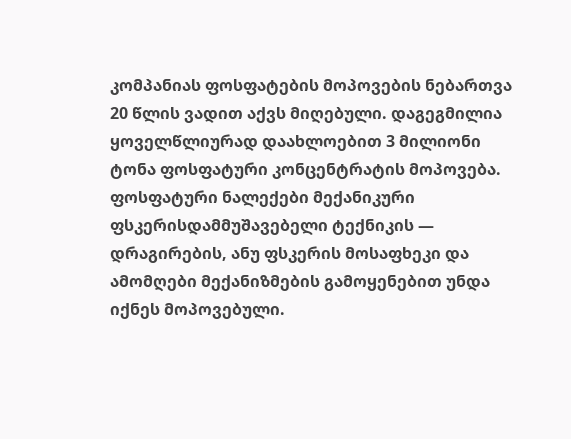კომპანიას ფოსფატების მოპოვების ნებართვა 20 წლის ვადით აქვს მიღებული. დაგეგმილია ყოველწლიურად დაახლოებით 3 მილიონი ტონა ფოსფატური კონცენტრატის მოპოვება.
ფოსფატური ნალექები მექანიკური ფსკერისდამმუშავებელი ტექნიკის — დრაგირების, ანუ ფსკერის მოსაფხეკი და ამომღები მექანიზმების გამოყენებით უნდა იქნეს მოპოვებული.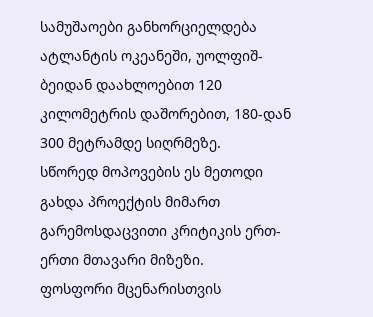სამუშაოები განხორციელდება ატლანტის ოკეანეში, უოლფიშ-ბეიდან დაახლოებით 120 კილომეტრის დაშორებით, 180-დან 300 მეტრამდე სიღრმეზე.
სწორედ მოპოვების ეს მეთოდი გახდა პროექტის მიმართ გარემოსდაცვითი კრიტიკის ერთ-ერთი მთავარი მიზეზი.
ფოსფორი მცენარისთვის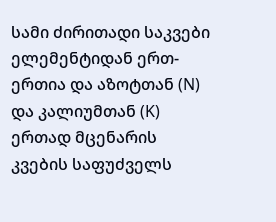სამი ძირითადი საკვები ელემენტიდან ერთ-ერთია და აზოტთან (N) და კალიუმთან (K) ერთად მცენარის კვების საფუძველს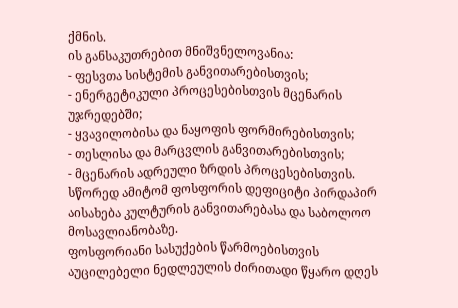ქმნის.
ის განსაკუთრებით მნიშვნელოვანია:
- ფესვთა სისტემის განვითარებისთვის;
- ენერგეტიკული პროცესებისთვის მცენარის უჯრედებში;
- ყვავილობისა და ნაყოფის ფორმირებისთვის;
- თესლისა და მარცვლის განვითარებისთვის;
- მცენარის ადრეული ზრდის პროცესებისთვის.
სწორედ ამიტომ ფოსფორის დეფიციტი პირდაპირ აისახება კულტურის განვითარებასა და საბოლოო მოსავლიანობაზე.
ფოსფორიანი სასუქების წარმოებისთვის აუცილებელი ნედლეულის ძირითადი წყარო დღეს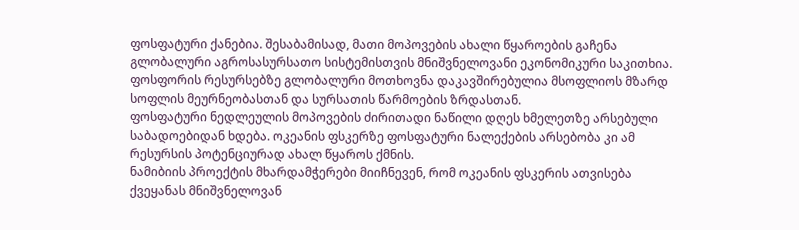ფოსფატური ქანებია. შესაბამისად, მათი მოპოვების ახალი წყაროების გაჩენა გლობალური აგროსასურსათო სისტემისთვის მნიშვნელოვანი ეკონომიკური საკითხია.
ფოსფორის რესურსებზე გლობალური მოთხოვნა დაკავშირებულია მსოფლიოს მზარდ სოფლის მეურნეობასთან და სურსათის წარმოების ზრდასთან.
ფოსფატური ნედლეულის მოპოვების ძირითადი ნაწილი დღეს ხმელეთზე არსებული საბადოებიდან ხდება. ოკეანის ფსკერზე ფოსფატური ნალექების არსებობა კი ამ რესურსის პოტენციურად ახალ წყაროს ქმნის.
ნამიბიის პროექტის მხარდამჭერები მიიჩნევენ, რომ ოკეანის ფსკერის ათვისება ქვეყანას მნიშვნელოვან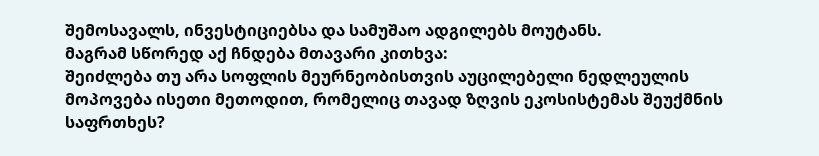შემოსავალს, ინვესტიციებსა და სამუშაო ადგილებს მოუტანს.
მაგრამ სწორედ აქ ჩნდება მთავარი კითხვა:
შეიძლება თუ არა სოფლის მეურნეობისთვის აუცილებელი ნედლეულის მოპოვება ისეთი მეთოდით, რომელიც თავად ზღვის ეკოსისტემას შეუქმნის საფრთხეს?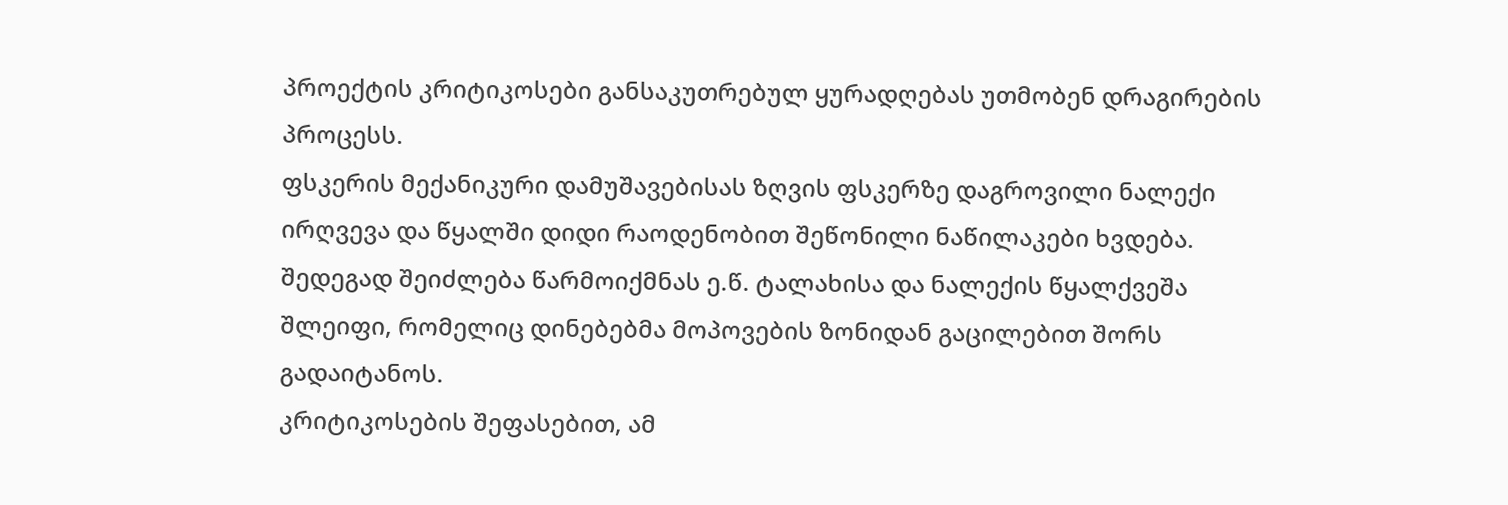პროექტის კრიტიკოსები განსაკუთრებულ ყურადღებას უთმობენ დრაგირების პროცესს.
ფსკერის მექანიკური დამუშავებისას ზღვის ფსკერზე დაგროვილი ნალექი ირღვევა და წყალში დიდი რაოდენობით შეწონილი ნაწილაკები ხვდება. შედეგად შეიძლება წარმოიქმნას ე.წ. ტალახისა და ნალექის წყალქვეშა შლეიფი, რომელიც დინებებმა მოპოვების ზონიდან გაცილებით შორს გადაიტანოს.
კრიტიკოსების შეფასებით, ამ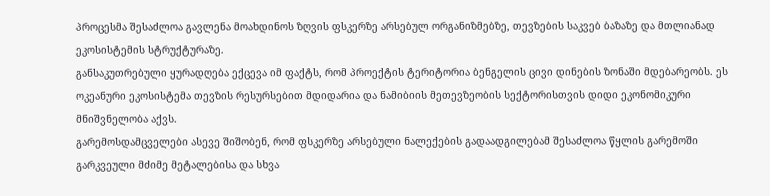პროცესმა შესაძლოა გავლენა მოახდინოს ზღვის ფსკერზე არსებულ ორგანიზმებზე, თევზების საკვებ ბაზაზე და მთლიანად ეკოსისტემის სტრუქტურაზე.
განსაკუთრებული ყურადღება ექცევა იმ ფაქტს, რომ პროექტის ტერიტორია ბენგელის ცივი დინების ზონაში მდებარეობს. ეს ოკეანური ეკოსისტემა თევზის რესურსებით მდიდარია და ნამიბიის მეთევზეობის სექტორისთვის დიდი ეკონომიკური მნიშვნელობა აქვს.
გარემოსდამცველები ასევე შიშობენ, რომ ფსკერზე არსებული ნალექების გადაადგილებამ შესაძლოა წყლის გარემოში გარკვეული მძიმე მეტალებისა და სხვა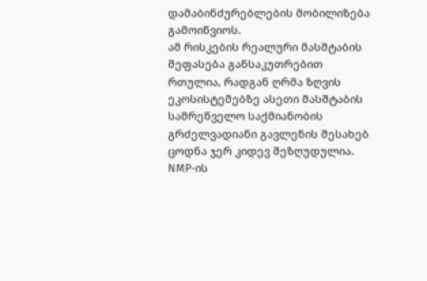დამაბინძურებლების მობილიზება გამოიწვიოს.
ამ რისკების რეალური მასშტაბის შეფასება განსაკუთრებით რთულია, რადგან ღრმა ზღვის ეკოსისტემებზე ასეთი მასშტაბის სამრეწველო საქმიანობის გრძელვადიანი გავლენის შესახებ ცოდნა ჯერ კიდევ შეზღუდულია.
NMP-ის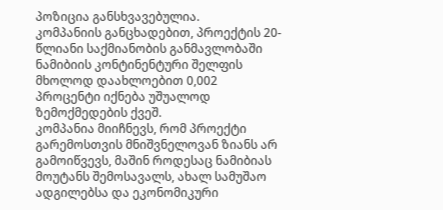პოზიცია განსხვავებულია.
კომპანიის განცხადებით, პროექტის 20-წლიანი საქმიანობის განმავლობაში ნამიბიის კონტინენტური შელფის მხოლოდ დაახლოებით 0,002 პროცენტი იქნება უშუალოდ ზემოქმედების ქვეშ.
კომპანია მიიჩნევს, რომ პროექტი გარემოსთვის მნიშვნელოვან ზიანს არ გამოიწვევს, მაშინ როდესაც ნამიბიას მოუტანს შემოსავალს, ახალ სამუშაო ადგილებსა და ეკონომიკური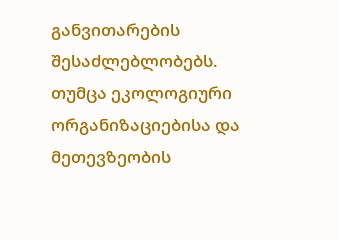განვითარების შესაძლებლობებს.
თუმცა ეკოლოგიური ორგანიზაციებისა და მეთევზეობის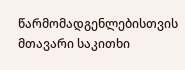წარმომადგენლებისთვის მთავარი საკითხი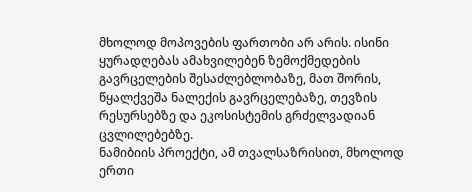მხოლოდ მოპოვების ფართობი არ არის. ისინი ყურადღებას ამახვილებენ ზემოქმედების გავრცელების შესაძლებლობაზე, მათ შორის, წყალქვეშა ნალექის გავრცელებაზე, თევზის რესურსებზე და ეკოსისტემის გრძელვადიან ცვლილებებზე.
ნამიბიის პროექტი, ამ თვალსაზრისით, მხოლოდ ერთი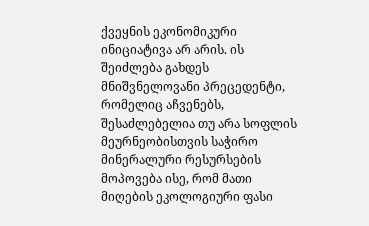ქვეყნის ეკონომიკური ინიციატივა არ არის. ის შეიძლება გახდეს მნიშვნელოვანი პრეცედენტი, რომელიც აჩვენებს, შესაძლებელია თუ არა სოფლის მეურნეობისთვის საჭირო მინერალური რესურსების მოპოვება ისე, რომ მათი მიღების ეკოლოგიური ფასი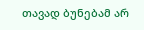თავად ბუნებამ არ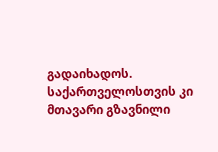გადაიხადოს.
საქართველოსთვის კი მთავარი გზავნილი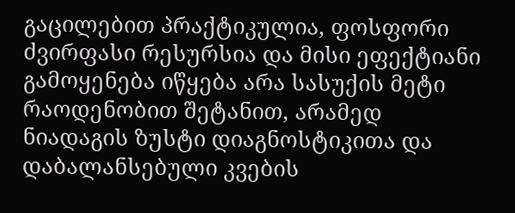გაცილებით პრაქტიკულია, ფოსფორი ძვირფასი რესურსია და მისი ეფექტიანი გამოყენება იწყება არა სასუქის მეტი რაოდენობით შეტანით, არამედ ნიადაგის ზუსტი დიაგნოსტიკითა და დაბალანსებული კვების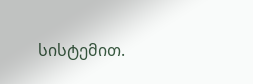სისტემით.